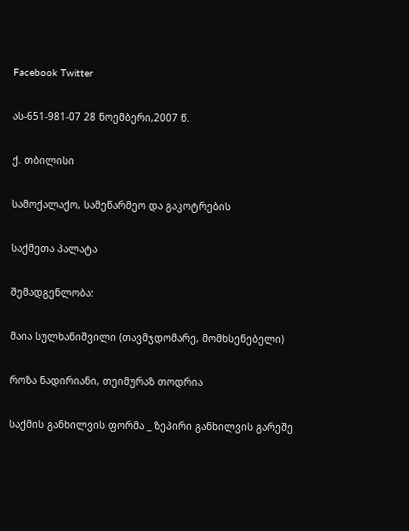Facebook Twitter

ას-651-981-07 28 ნოემბერი,2007 წ.

ქ. თბილისი

სამოქალაქო, სამეწარმეო და გაკოტრების

საქმეთა პალატა

შემადგენლობა:

მაია სულხანიშვილი (თავმჯდომარე, მომხსენებელი)

როზა ნადირიანი, თეიმურაზ თოდრია

საქმის განხილვის ფორმა _ ზეპირი განხილვის გარეშე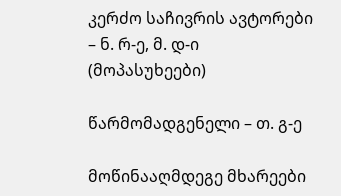კერძო საჩივრის ავტორები – ნ. რ-ე, მ. დ-ი (მოპასუხეები)

წარმომადგენელი – თ. გ-ე

მოწინააღმდეგე მხარეები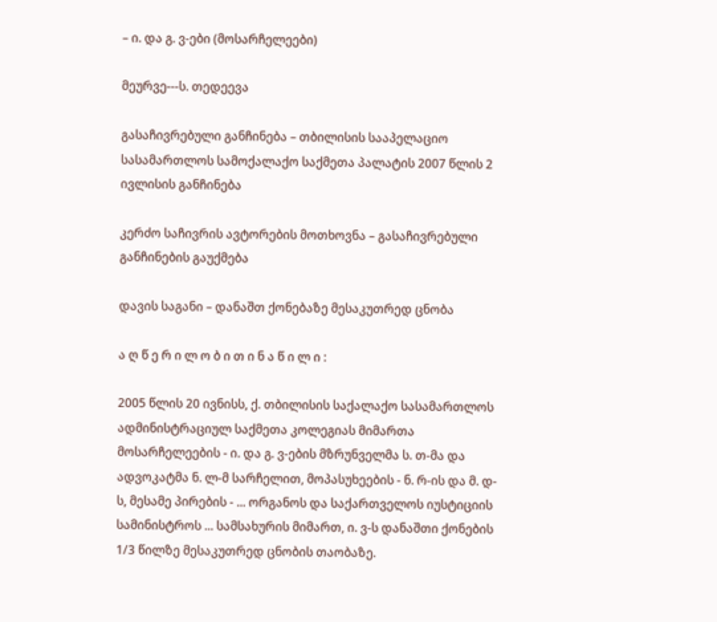– ი. და გ. ვ-ები (მოსარჩელეები)

მეურვე---ს. თედეევა

გასაჩივრებული განჩინება – თბილისის სააპელაციო სასამართლოს სამოქალაქო საქმეთა პალატის 2007 წლის 2 ივლისის განჩინება

კერძო საჩივრის ავტორების მოთხოვნა – გასაჩივრებული განჩინების გაუქმება

დავის საგანი – დანაშთ ქონებაზე მესაკუთრედ ცნობა

ა ღ წ ე რ ი ლ ო ბ ი თ ი ნ ა წ ი ლ ი :

2005 წლის 20 ივნისს, ქ. თბილისის საქალაქო სასამართლოს ადმინისტრაციულ საქმეთა კოლეგიას მიმართა მოსარჩელეების - ი. და გ. ვ-ების მზრუნველმა ს. თ-მა და ადვოკატმა ნ. ლ-მ სარჩელით, მოპასუხეების - ნ. რ-ის და მ. დ-ს, მესამე პირების - ... ორგანოს და საქართველოს იუსტიციის სამინისტროს ... სამსახურის მიმართ, ი. ვ-ს დანაშთი ქონების 1/3 წილზე მესაკუთრედ ცნობის თაობაზე.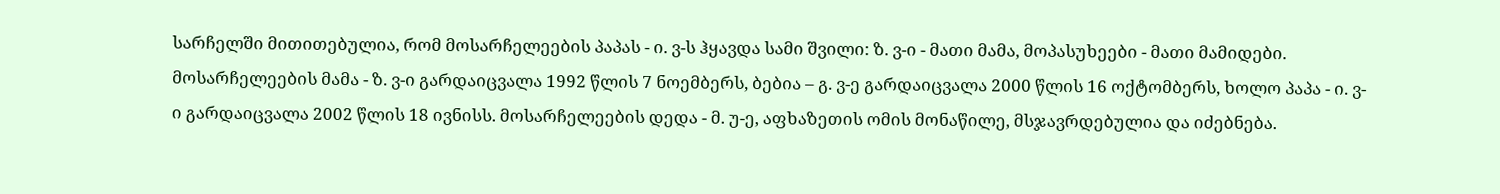სარჩელში მითითებულია, რომ მოსარჩელეების პაპას - ი. ვ-ს ჰყავდა სამი შვილი: ზ. ვ-ი - მათი მამა, მოპასუხეები - მათი მამიდები. მოსარჩელეების მამა - ზ. ვ-ი გარდაიცვალა 1992 წლის 7 ნოემბერს, ბებია – გ. ვ-ე გარდაიცვალა 2000 წლის 16 ოქტომბერს, ხოლო პაპა - ი. ვ-ი გარდაიცვალა 2002 წლის 18 ივნისს. მოსარჩელეების დედა - მ. უ-ე, აფხაზეთის ომის მონაწილე, მსჯავრდებულია და იძებნება.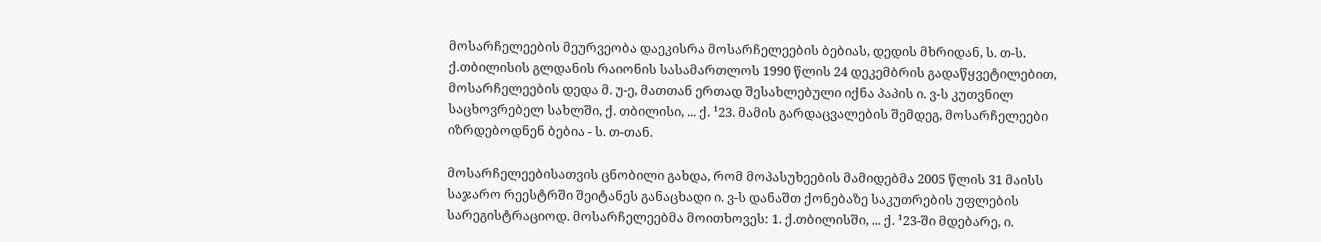მოსარჩელეების მეურვეობა დაეკისრა მოსარჩელეების ბებიას, დედის მხრიდან, ს. თ-ს. ქ.თბილისის გლდანის რაიონის სასამართლოს 1990 წლის 24 დეკემბრის გადაწყვეტილებით, მოსარჩელეების დედა მ. უ-ე, მათთან ერთად შესახლებული იქნა პაპის ი. ვ-ს კუთვნილ საცხოვრებელ სახლში, ქ. თბილისი, ... ქ. ¹23. მამის გარდაცვალების შემდეგ, მოსარჩელეები იზრდებოდნენ ბებია - ს. თ-თან.

მოსარჩელეებისათვის ცნობილი გახდა, რომ მოპასუხეების მამიდებმა 2005 წლის 31 მაისს საჯარო რეესტრში შეიტანეს განაცხადი ი. ვ-ს დანაშთ ქონებაზე საკუთრების უფლების სარეგისტრაციოდ. მოსარჩელეებმა მოითხოვეს: 1. ქ.თბილისში, ... ქ. ¹23-ში მდებარე, ი.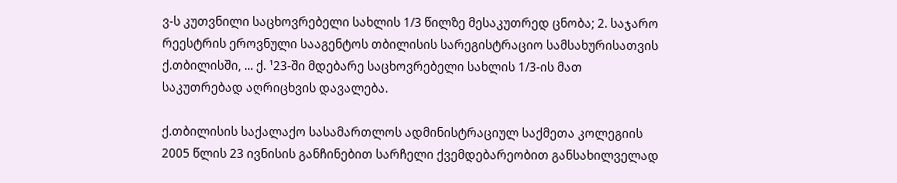ვ-ს კუთვნილი საცხოვრებელი სახლის 1/3 წილზე მესაკუთრედ ცნობა; 2. საჯარო რეესტრის ეროვნული სააგენტოს თბილისის სარეგისტრაციო სამსახურისათვის ქ.თბილისში, ... ქ. ¹23-ში მდებარე საცხოვრებელი სახლის 1/3-ის მათ საკუთრებად აღრიცხვის დავალება.

ქ.თბილისის საქალაქო სასამართლოს ადმინისტრაციულ საქმეთა კოლეგიის 2005 წლის 23 ივნისის განჩინებით სარჩელი ქვემდებარეობით განსახილველად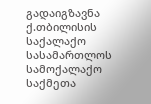გადაიგზავნა ქ.თბილისის საქალაქო სასამართლოს სამოქალაქო საქმეთა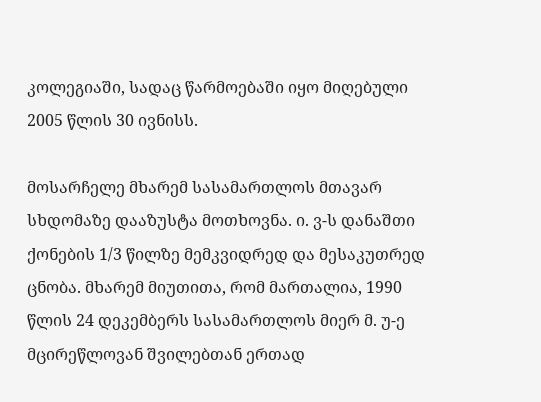კოლეგიაში, სადაც წარმოებაში იყო მიღებული 2005 წლის 30 ივნისს.

მოსარჩელე მხარემ სასამართლოს მთავარ სხდომაზე დააზუსტა მოთხოვნა. ი. ვ-ს დანაშთი ქონების 1/3 წილზე მემკვიდრედ და მესაკუთრედ ცნობა. მხარემ მიუთითა, რომ მართალია, 1990 წლის 24 დეკემბერს სასამართლოს მიერ მ. უ-ე მცირეწლოვან შვილებთან ერთად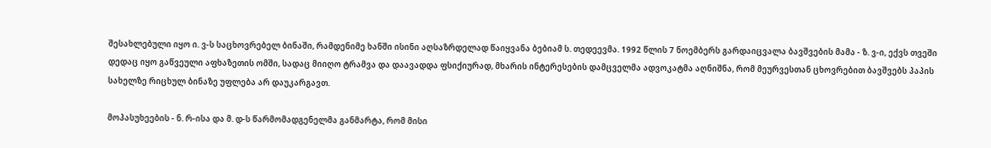შესახლებული იყო ი. ვ-ს საცხოვრებელ ბინაში, რამდენიმე ხანში ისინი აღსაზრდელად წაიყვანა ბებიამ ს. თედეევმა. 1992 წლის 7 ნოემბერს გარდაიცვალა ბავშვების მამა - ზ. ვ-ი, ექვს თვეში დედაც იყო გაწვეული აფხაზეთის ომში, სადაც მიიღო ტრამვა და დაავადდა ფსიქიურად, მხარის ინტერესების დამცველმა ადვოკატმა აღნიშნა, რომ მეურვესთან ცხოვრებით ბავშვებს პაპის სახელზე რიცხულ ბინაზე უფლება არ დაუკარგავთ.

მოპასუხეების - ნ. რ-ისა და მ. დ-ს წარმომადგენელმა განმარტა, რომ მისი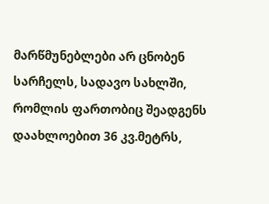მარწმუნებლები არ ცნობენ სარჩელს, სადავო სახლში, რომლის ფართობიც შეადგენს დაახლოებით 36 კვ.მეტრს,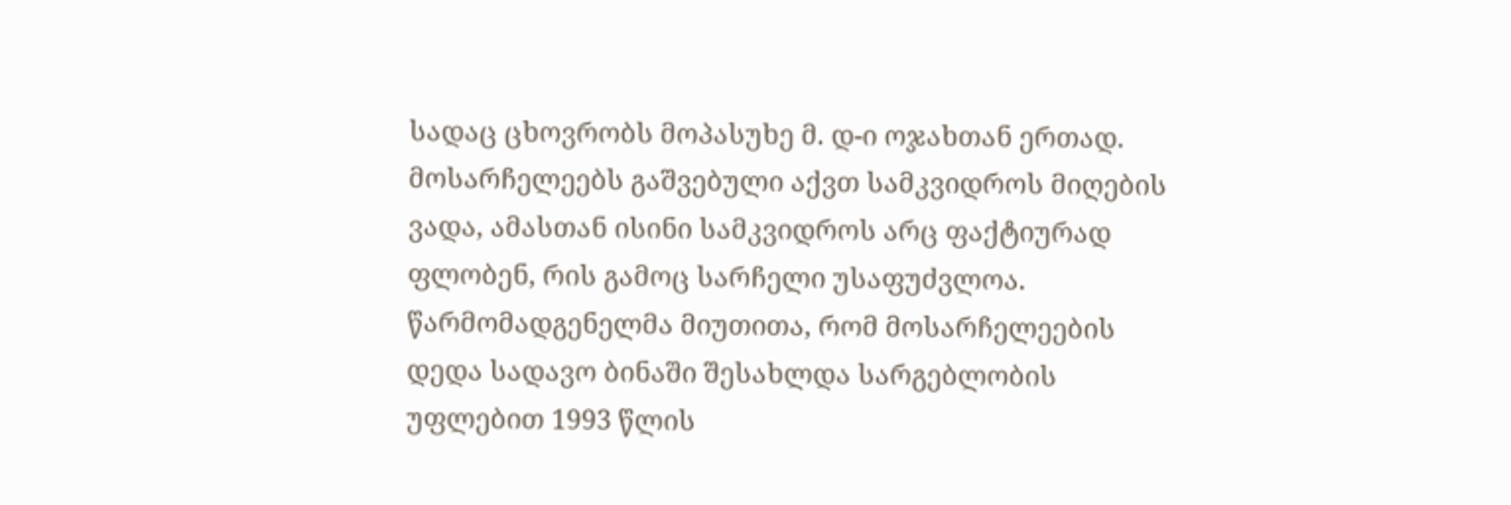სადაც ცხოვრობს მოპასუხე მ. დ-ი ოჯახთან ერთად. მოსარჩელეებს გაშვებული აქვთ სამკვიდროს მიღების ვადა, ამასთან ისინი სამკვიდროს არც ფაქტიურად ფლობენ, რის გამოც სარჩელი უსაფუძვლოა. წარმომადგენელმა მიუთითა, რომ მოსარჩელეების დედა სადავო ბინაში შესახლდა სარგებლობის უფლებით 1993 წლის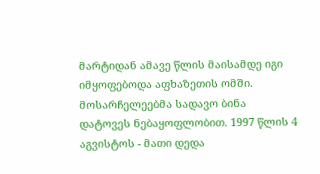მარტიდან ამავე წლის მაისამდე იგი იმყოფებოდა აფხაზეთის ომში. მოსარჩელეებმა სადავო ბინა დატოვეს ნებაყოფლობით. 1997 წლის 4 აგვისტოს - მათი დედა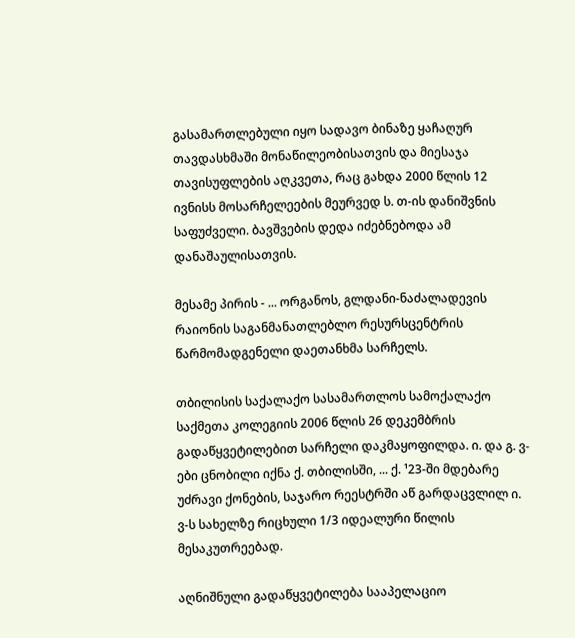გასამართლებული იყო სადავო ბინაზე ყაჩაღურ თავდასხმაში მონაწილეობისათვის და მიესაჯა თავისუფლების აღკვეთა, რაც გახდა 2000 წლის 12 ივნისს მოსარჩელეების მეურვედ ს. თ-ის დანიშვნის საფუძველი. ბავშვების დედა იძებნებოდა ამ დანაშაულისათვის.

მესამე პირის - ... ორგანოს, გლდანი-ნაძალადევის რაიონის საგანმანათლებლო რესურსცენტრის წარმომადგენელი დაეთანხმა სარჩელს.

თბილისის საქალაქო სასამართლოს სამოქალაქო საქმეთა კოლეგიის 2006 წლის 26 დეკემბრის გადაწყვეტილებით სარჩელი დაკმაყოფილდა. ი. და გ. ვ-ები ცნობილი იქნა ქ. თბილისში, ... ქ. ¹23-ში მდებარე უძრავი ქონების, საჯარო რეესტრში აწ გარდაცვლილ ი. ვ-ს სახელზე რიცხული 1/3 იდეალური წილის მესაკუთრეებად.

აღნიშნული გადაწყვეტილება სააპელაციო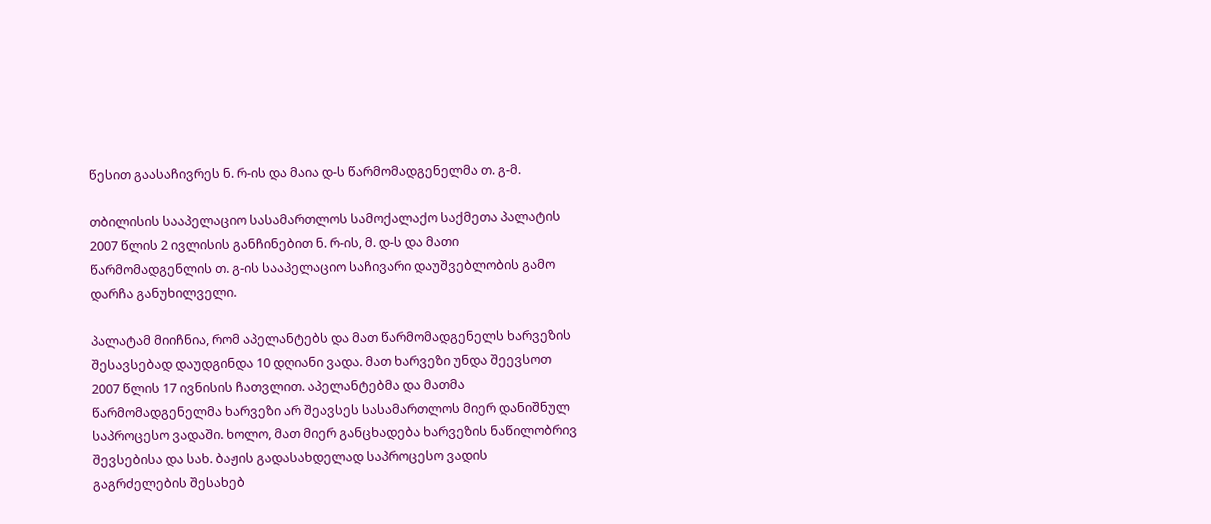წესით გაასაჩივრეს ნ. რ-ის და მაია დ-ს წარმომადგენელმა თ. გ-მ.

თბილისის სააპელაციო სასამართლოს სამოქალაქო საქმეთა პალატის 2007 წლის 2 ივლისის განჩინებით ნ. რ-ის, მ. დ-ს და მათი წარმომადგენლის თ. გ-ის სააპელაციო საჩივარი დაუშვებლობის გამო დარჩა განუხილველი.

პალატამ მიიჩნია, რომ აპელანტებს და მათ წარმომადგენელს ხარვეზის შესავსებად დაუდგინდა 10 დღიანი ვადა. მათ ხარვეზი უნდა შეევსოთ 2007 წლის 17 ივნისის ჩათვლით. აპელანტებმა და მათმა წარმომადგენელმა ხარვეზი არ შეავსეს სასამართლოს მიერ დანიშნულ საპროცესო ვადაში. ხოლო, მათ მიერ განცხადება ხარვეზის ნაწილობრივ შევსებისა და სახ. ბაჟის გადასახდელად საპროცესო ვადის გაგრძელების შესახებ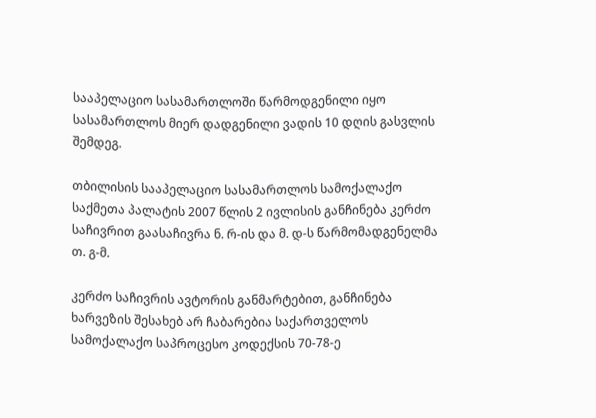სააპელაციო სასამართლოში წარმოდგენილი იყო სასამართლოს მიერ დადგენილი ვადის 10 დღის გასვლის შემდეგ.

თბილისის სააპელაციო სასამართლოს სამოქალაქო საქმეთა პალატის 2007 წლის 2 ივლისის განჩინება კერძო საჩივრით გაასაჩივრა ნ. რ-ის და მ. დ-ს წარმომადგენელმა თ. გ-მ.

კერძო საჩივრის ავტორის განმარტებით, განჩინება ხარვეზის შესახებ არ ჩაბარებია საქართველოს სამოქალაქო საპროცესო კოდექსის 70-78-ე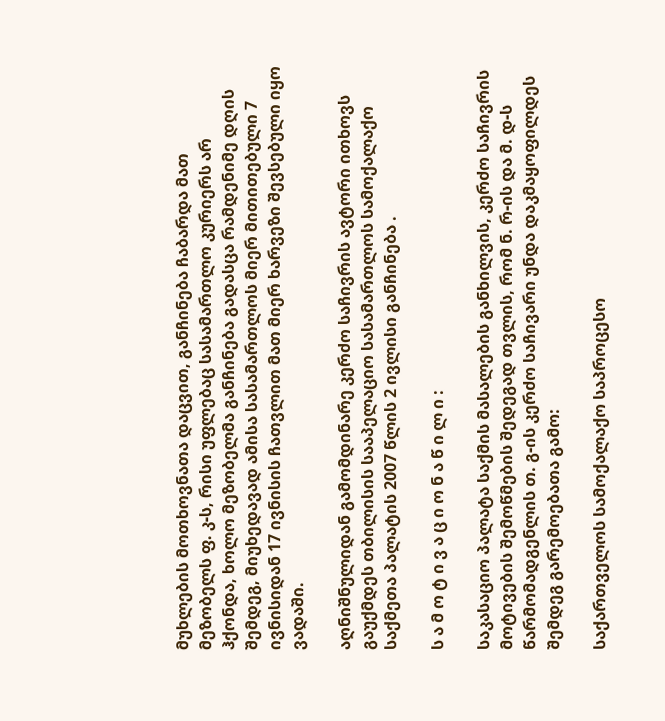მუხლების მოთხოვნათა დაცვით, განჩინება ჩაბარდა მათ მეზობელს ფ. კ-ს, რისი უფლებაც სასამართლო კურიერს არ ჰქონდა, ხოლო მეზობელმა განჩინება გადასცა რამდენიმე დღის შემდეგ, მიუხედავად ამისა სასამართლოს მიერ მითითებული 7 ივნისიდან 17 ივნისის ჩათვლით მათ მიერ ხარვეზი შევსებული იყო ვადაში.

აღნიშნულიდან გამომდინარე კერძო საჩივრის ავტორი ითხოვს გაუქმდეს თბილისის სააპელაციო სასამართლოს სამოქალაქო საქმეთა პალატის 2007 წლის 2 ივლისი განჩინება .

ს ა მ ო ტ ი ვ ა ც ი ო ნ ა წ ი ლ ი :

საკასაციო პალატა საქმის მასალების განხილვის, კერძო საჩივრის მოტივების შემოწმების შედეგად თვლის, რომ ნ. რ-ის და მ. დ-ს წარმომადგენლის თ. გ-ის კერძო საჩივარი უნდა დაკმაყოფილდეს შემდეგ გარემოებათა გამო:

საქართველოს სამოქალაქო საპროცესო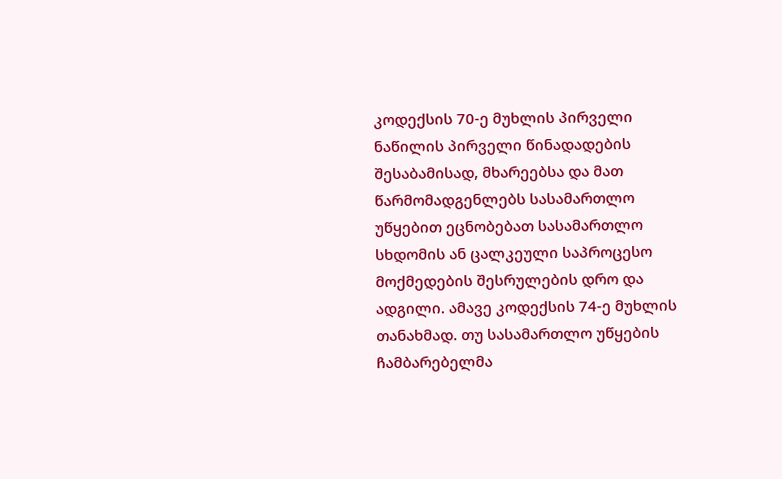კოდექსის 70-ე მუხლის პირველი ნაწილის პირველი წინადადების შესაბამისად, მხარეებსა და მათ წარმომადგენლებს სასამართლო უწყებით ეცნობებათ სასამართლო სხდომის ან ცალკეული საპროცესო მოქმედების შესრულების დრო და ადგილი. ამავე კოდექსის 74-ე მუხლის თანახმად. თუ სასამართლო უწყების ჩამბარებელმა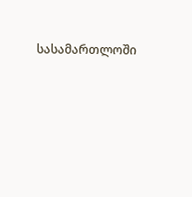სასამართლოში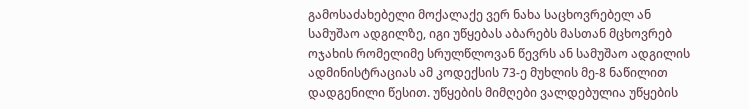გამოსაძახებელი მოქალაქე ვერ ნახა საცხოვრებელ ან სამუშაო ადგილზე, იგი უწყებას აბარებს მასთან მცხოვრებ ოჯახის რომელიმე სრულწლოვან წევრს ან სამუშაო ადგილის ადმინისტრაციას ამ კოდექსის 73-ე მუხლის მე-8 ნაწილით დადგენილი წესით. უწყების მიმღები ვალდებულია უწყების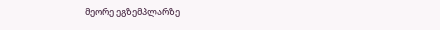მეორე ეგზემპლარზე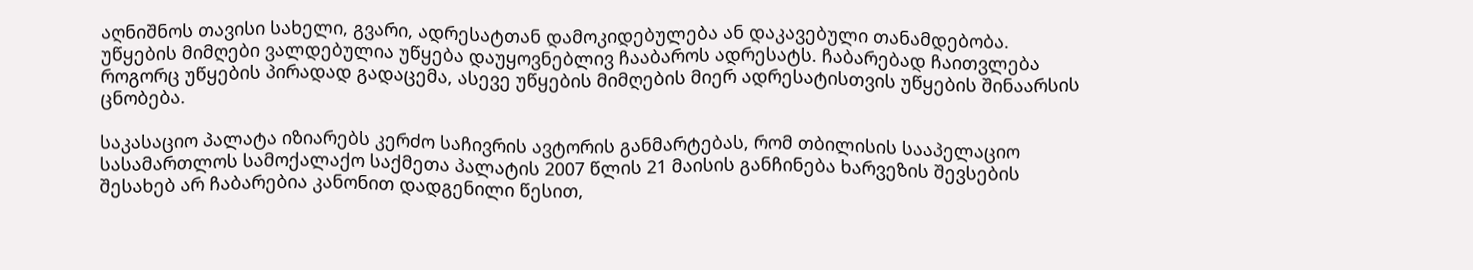აღნიშნოს თავისი სახელი, გვარი, ადრესატთან დამოკიდებულება ან დაკავებული თანამდებობა. უწყების მიმღები ვალდებულია უწყება დაუყოვნებლივ ჩააბაროს ადრესატს. ჩაბარებად ჩაითვლება როგორც უწყების პირადად გადაცემა, ასევე უწყების მიმღების მიერ ადრესატისთვის უწყების შინაარსის ცნობება.

საკასაციო პალატა იზიარებს კერძო საჩივრის ავტორის განმარტებას, რომ თბილისის სააპელაციო სასამართლოს სამოქალაქო საქმეთა პალატის 2007 წლის 21 მაისის განჩინება ხარვეზის შევსების შესახებ არ ჩაბარებია კანონით დადგენილი წესით,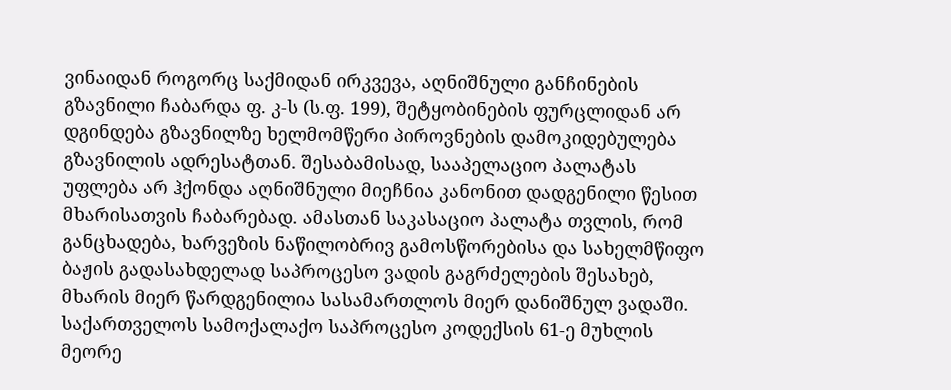ვინაიდან როგორც საქმიდან ირკვევა, აღნიშნული განჩინების გზავნილი ჩაბარდა ფ. კ-ს (ს.ფ. 199), შეტყობინების ფურცლიდან არ დგინდება გზავნილზე ხელმომწერი პიროვნების დამოკიდებულება გზავნილის ადრესატთან. შესაბამისად, სააპელაციო პალატას უფლება არ ჰქონდა აღნიშნული მიეჩნია კანონით დადგენილი წესით მხარისათვის ჩაბარებად. ამასთან საკასაციო პალატა თვლის, რომ განცხადება, ხარვეზის ნაწილობრივ გამოსწორებისა და სახელმწიფო ბაჟის გადასახდელად საპროცესო ვადის გაგრძელების შესახებ, მხარის მიერ წარდგენილია სასამართლოს მიერ დანიშნულ ვადაში. საქართველოს სამოქალაქო საპროცესო კოდექსის 61-ე მუხლის მეორე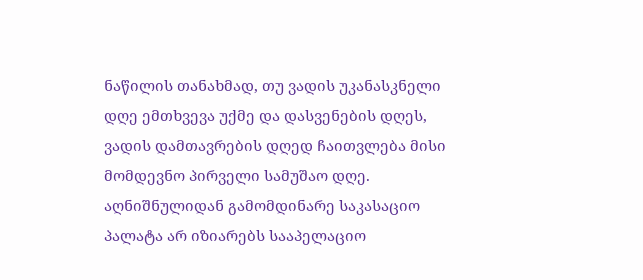ნაწილის თანახმად, თუ ვადის უკანასკნელი დღე ემთხვევა უქმე და დასვენების დღეს, ვადის დამთავრების დღედ ჩაითვლება მისი მომდევნო პირველი სამუშაო დღე. აღნიშნულიდან გამომდინარე საკასაციო პალატა არ იზიარებს სააპელაციო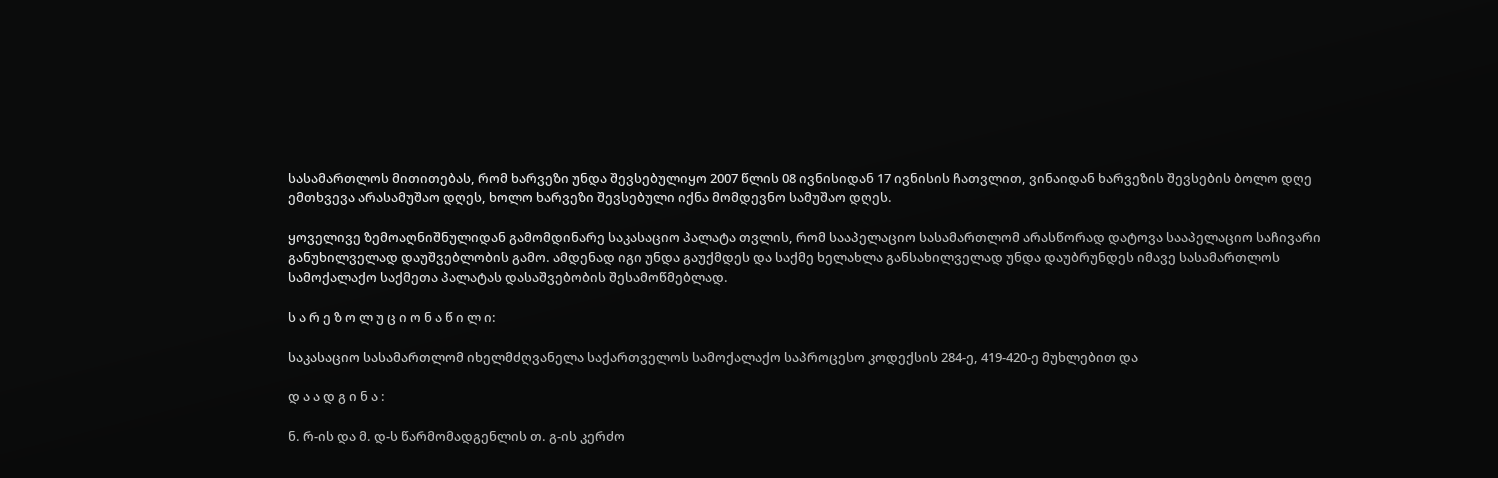სასამართლოს მითითებას, რომ ხარვეზი უნდა შევსებულიყო 2007 წლის 08 ივნისიდან 17 ივნისის ჩათვლით, ვინაიდან ხარვეზის შევსების ბოლო დღე ემთხვევა არასამუშაო დღეს, ხოლო ხარვეზი შევსებული იქნა მომდევნო სამუშაო დღეს.

ყოველივე ზემოაღნიშნულიდან გამომდინარე საკასაციო პალატა თვლის, რომ სააპელაციო სასამართლომ არასწორად დატოვა სააპელაციო საჩივარი განუხილველად დაუშვებლობის გამო. ამდენად იგი უნდა გაუქმდეს და საქმე ხელახლა განსახილველად უნდა დაუბრუნდეს იმავე სასამართლოს სამოქალაქო საქმეთა პალატას დასაშვებობის შესამოწმებლად.

ს ა რ ე ზ ო ლ უ ც ი ო ნ ა წ ი ლ ი:

საკასაციო სასამართლომ იხელმძღვანელა საქართველოს სამოქალაქო საპროცესო კოდექსის 284-ე, 419-420-ე მუხლებით და

დ ა ა დ გ ი ნ ა :

ნ. რ-ის და მ. დ-ს წარმომადგენლის თ. გ-ის კერძო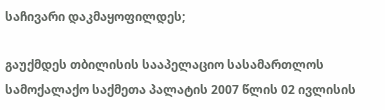საჩივარი დაკმაყოფილდეს;

გაუქმდეს თბილისის სააპელაციო სასამართლოს სამოქალაქო საქმეთა პალატის 2007 წლის 02 ივლისის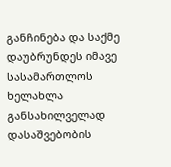განჩინება და საქმე დაუბრუნდეს იმავე სასამართლოს ხელახლა განსახილველად დასაშვებობის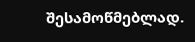შესამოწმებლად.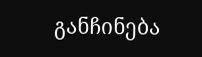განჩინება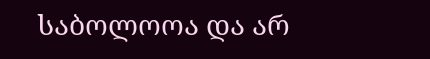საბოლოოა და არ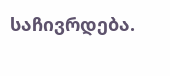საჩივრდება.